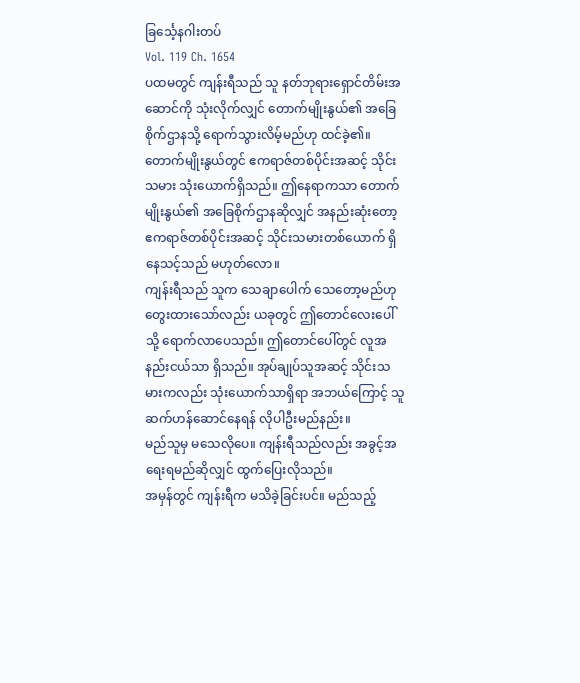ခြင်္သေ့နဂါးတပ်
Vol. 119 Ch. 1654
ပထမတွင် ကျန်းရီသည် သူ နတ်ဘုရားရှောင်တိမ်းအဆောင်ကို သုံးလိုက်လျှင် တောက်မျိုးနွယ်၏ အခြေစိုက်ဌာနသို့ ရောက်သွားလိမ့်မည်ဟု ထင်ခဲ့၏။ တောက်မျိုးနွယ်တွင် ဧကရာဇ်တစ်ပိုင်းအဆင့် သိုင်းသမား သုံးယောက်ရှိသည်။ ဤနေရာကသာ တောက်မျိုးနွယ်၏ အခြေစိုက်ဌာနဆိုလျှင် အနည်းဆုံးတော့ ဧကရာဇ်တစ်ပိုင်းအဆင့် သိုင်းသမားတစ်ယောက် ရှိနေသင့်သည် မဟုတ်လော။
ကျန်းရီသည် သူက သေချာပေါက် သေတော့မည်ဟု တွေးထားသော်လည်း ယခုတွင် ဤတောင်လေးပေါ်သို့ ရောက်လာပေသည်။ ဤတောင်ပေါ်တွင် လူအနည်းငယ်သာ ရှိသည်။ အုပ်ချုပ်သူအဆင့် သိုင်းသမားကလည်း သုံးယောက်သာရှိရာ အဘယ်ကြောင့် သူ ဆက်ဟန်ဆောင်နေရန် လိုပါဦးမည်နည်း။
မည်သူမှ မသေလိုပေ။ ကျန်းရီသည်လည်း အခွင့်အရေးရမည်ဆိုလျှင် ထွက်ပြေးလိုသည်။
အမှန်တွင် ကျန်းရီက မသိခဲ့ခြင်းပင်။ မည်သည့်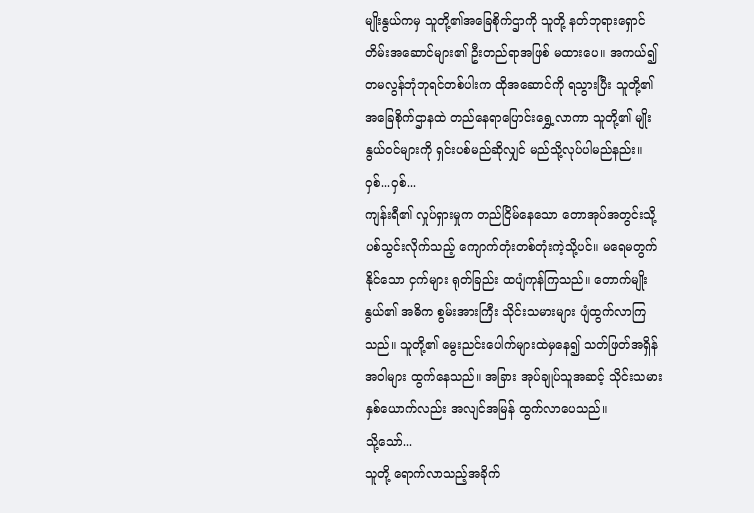မျိုးနွယ်ကမှ သူတို့၏အခြေစိုက်ဌာကို သူတို့ နတ်ဘုရားရှောင်တိမ်းအဆောင်များ၏ ဦးတည်ရာအဖြစ် မထားပေ။ အကယ်၍ တမလွန်ဘုံဘုရင်တစ်ပါးက ထိုအဆောင်ကို ရသွားပြီး သူတို့၏ အခြေစိုက်ဌာနထဲ တည်နေရာပြောင်းရွှေ့လာကာ သူတို့၏ မျိုးနွယ်ဝင်များကို ရှင်းပစ်မည်ဆိုလျှင် မည်သို့လုပ်ပါမည်နည်း။
ဝှစ်...ဝှစ်...
ကျန်းရီ၏ လှုပ်ရှားမှုက တည်ငြိမ်နေသော တောအုပ်အတွင်းသို့ ပစ်သွင်းလိုက်သည့် ကျောက်တုံးတစ်တုံးကဲ့သို့ပင်။ မရေမတွက်နိုင်သော ငှက်များ ရုတ်ခြည်း ထပျံကုန်ကြသည်။ တောက်မျိုးနွယ်၏ အဓိက စွမ်းအားကြီး သိုင်းသမားများ ပျံထွက်လာကြသည်။ သူတို့၏ မွေးညင်းပေါက်များထဲမှနေ၍ သတ်ဖြတ်အရှိန်အဝါများ ထွက်နေသည်။ အခြား အုပ်ချုပ်သူအဆင့် သိုင်းသမားနှစ်ယောက်လည်း အလျင်အမြန် ထွက်လာပေသည်။
သို့သော်...
သူတို့ ရောက်လာသည့်အခိုက်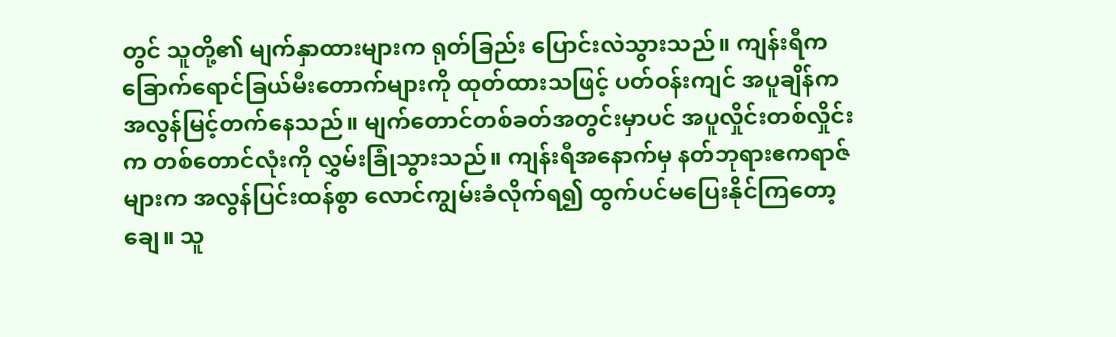တွင် သူတို့၏ မျက်နှာထားများက ရုတ်ခြည်း ပြောင်းလဲသွားသည်။ ကျန်းရီက ခြောက်ရောင်ခြယ်မီးတောက်များကို ထုတ်ထားသဖြင့် ပတ်ဝန်းကျင် အပူချိန်က အလွန်မြင့်တက်နေသည်။ မျက်တောင်တစ်ခတ်အတွင်းမှာပင် အပူလှိုင်းတစ်လှိုင်းက တစ်တောင်လုံးကို လွှမ်းခြုံသွားသည်။ ကျန်းရီအနောက်မှ နတ်ဘုရားဧကရာဇ်များက အလွန်ပြင်းထန်စွာ လောင်ကျွမ်းခံလိုက်ရ၍ ထွက်ပင်မပြေးနိုင်ကြတော့ချေ။ သူ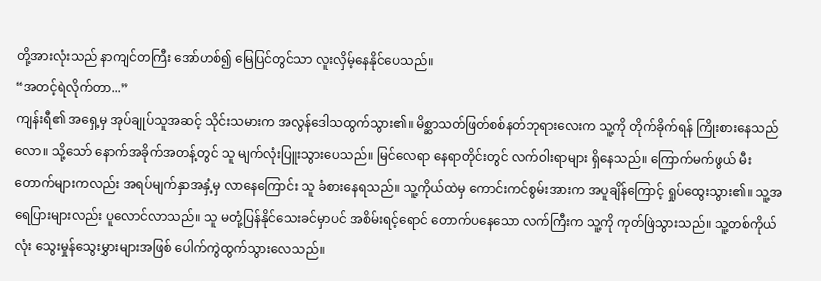တို့အားလုံးသည် နာကျင်တကြီး အော်ဟစ်၍ မြေပြင်တွင်သာ လူးလှိမ့်နေနိုင်ပေသည်။
“အတင့်ရဲလိုက်တာ...”
ကျန်းရီ၏ အရှေ့မှ အုပ်ချုပ်သူအဆင့် သိုင်းသမားက အလွန်ဒေါသထွက်သွား၏။ မိစ္ဆာသတ်ဖြတ်စစ်နတ်ဘုရားလေးက သူ့ကို တိုက်ခိုက်ရန် ကြိုးစားနေသည်လော။ သို့သော် နောက်အခိုက်အတန့်တွင် သူ မျက်လုံးပြူးသွားပေသည်။ မြင်လေရာ နေရာတိုင်းတွင် လက်ဝါးရာများ ရှိနေသည်။ ကြောက်မက်ဖွယ် မီးတောက်များကလည်း အရပ်မျက်နှာအနှံ့မှ လာနေကြောင်း သူ ခံစားနေရသည်။ သူ့ကိုယ်ထဲမှ ကောင်းကင်စွမ်းအားက အပူချိန်ကြောင့် ရှုပ်ထွေးသွား၏။ သူ့အရေပြားများလည်း ပူလောင်လာသည်။ သူ မတုံ့ပြန်နိုင်သေးခင်မှာပင် အစိမ်းရင့်ရောင် တောက်ပနေသော လက်ကြီးက သူ့ကို ကုတ်ဖြဲသွားသည်။ သူ့တစ်ကိုယ်လုံး သွေးမှုန်သွေးမွှားများအဖြစ် ပေါက်ကွဲထွက်သွားလေသည်။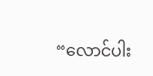“လောင်ပါး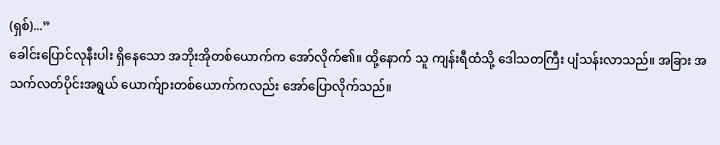(ရှစ်)...”
ခေါင်းပြောင်လုနီးပါး ရှိနေသော အဘိုးအိုတစ်ယောက်က အော်လိုက်၏။ ထို့နောက် သူ ကျန်းရီထံသို့ ဒေါသတကြီး ပျံသန်းလာသည်။ အခြား အသက်လတ်ပိုင်းအရွယ် ယောက်ျားတစ်ယောက်ကလည်း အော်ပြောလိုက်သည်။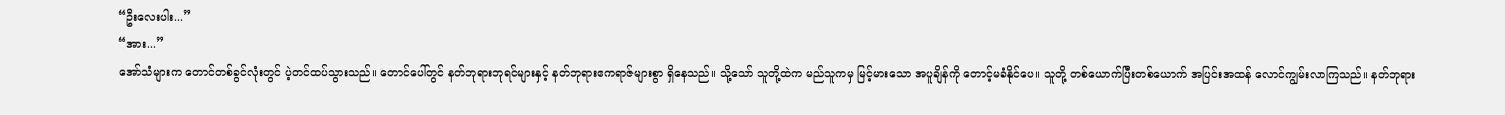“ဦးလေးပါး...”
“အား...”
အော်သံများက တောင်တစ်ခွင်လုံးတွင် ပဲ့တင်ထပ်သွားသည်။ တောင်ပေါ်တွင် နတ်ဘုရားဘုရင်များနှင့် နတ်ဘုရားဧကရာဇ်များစွာ ရှိနေသည်။ သို့သော် သူတို့ထဲက မည်သူကမှ မြင့်မားသော အပူချိန်ကို တောင့်မခံနိုင်ပေ။ သူတို့ တစ်ယောက်ပြီးတစ်ယောက် အပြင်းအထန် လောင်ကျွမ်းလာကြသည်။ နတ်ဘုရား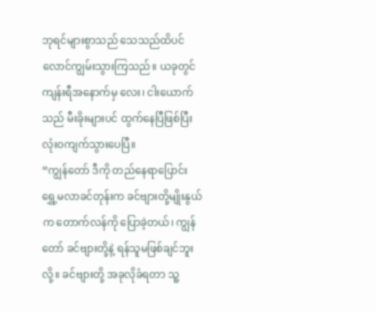ဘုရင်များစွာသည် သေသည်ထိပင် လောင်ကျွမ်းသွားကြသည်။ ယခုတွင် ကျန်းရီအနောက်မှ လေး၊ ငါးယောက်သည် မီးခိုးများပင် ထွက်နေပြီဖြစ်ပြီး လုံးဝကျက်သွားပေပြီ။
“ကျွန်တော် ဒီကို တည်နေရာပြောင်းရွှေ့မလာခင်တုန်းက ခင်ဗျားတို့မျိုးနွယ်က တောက်လန်ကို ပြောခဲ့တယ်၊ ကျွန်တော် ခင်ဗျားတို့နဲ့ ရန်သူမဖြစ်ချင်ဘူးလို့။ ခင်ဗျားတို့ အခုလိုခံရတာ သူ့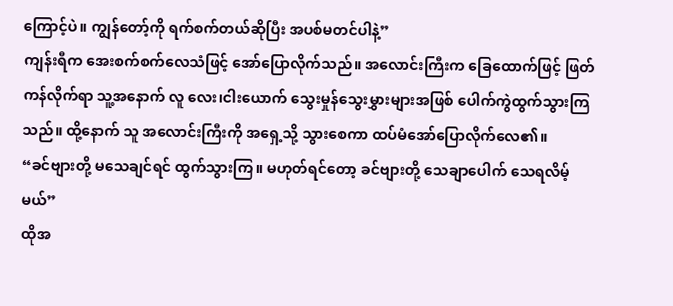ကြောင့်ပဲ။ ကျွန်တော့်ကို ရက်စက်တယ်ဆိုပြီး အပစ်မတင်ပါနဲ့”
ကျန်းရီက အေးစက်စက်လေသံဖြင့် အော်ပြောလိုက်သည်။ အလောင်းကြီးက ခြေထောက်ဖြင့် ဖြတ်ကန်လိုက်ရာ သူ့အနောက် လူ လေး၊ငါးယောက် သွေးမှုန်သွေးမွှားများအဖြစ် ပေါက်ကွဲထွက်သွားကြသည်။ ထို့နောက် သူ အလောင်းကြီးကို အရှေ့သို့ သွားစေကာ ထပ်မံအော်ပြောလိုက်လေ၏။
“ခင်ဗျားတို့ မသေချင်ရင် ထွက်သွားကြ။ မဟုတ်ရင်တော့ ခင်ဗျားတို့ သေချာပေါက် သေရလိမ့်မယ်”
ထိုအ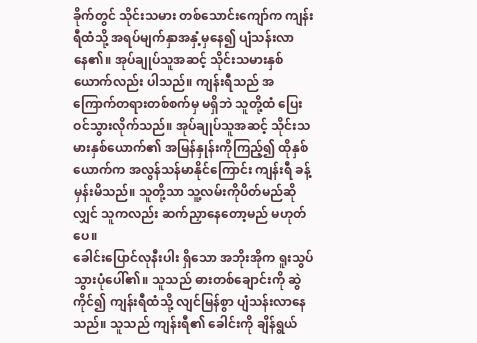ခိုက်တွင် သိုင်းသမား တစ်သောင်းကျော်က ကျန်းရီထံသို့ အရပ်မျက်နှာအနှံ့မှနေ၍ ပျံသန်းလာနေ၏။ အုပ်ချုပ်သူအဆင့် သိုင်းသမားနှစ်ယောက်လည်း ပါသည်။ ကျန်းရီသည် အကြောက်တရားတစ်စက်မှ မရှိဘဲ သူတို့ထံ ပြေးဝင်သွားလိုက်သည်။ အုပ်ချုပ်သူအဆင့် သိုင်းသမားနှစ်ယောက်၏ အမြန်နှုန်းကိုကြည့်၍ ထိုနှစ်ယောက်က အလွန်သန်မာနိုင်ကြောင်း ကျန်းရီ ခန့်မှန်းမိသည်။ သူတို့သာ သူ့လမ်းကိုပိတ်မည်ဆိုလျှင် သူကလည်း ဆက်ညှာနေတော့မည် မဟုတ်ပေ။
ခေါင်းပြောင်လုနီးပါး ရှိသော အဘိုးအိုက ရူးသွပ်သွားပုံပေါ်၏။ သူသည် ဓားတစ်ချောင်းကို ဆွဲကိုင်၍ ကျန်းရီထံသို့ လျင်မြန်စွာ ပျံသန်းလာနေသည်။ သူသည် ကျန်းရီ၏ ခေါင်းကို ချိန်ရွယ်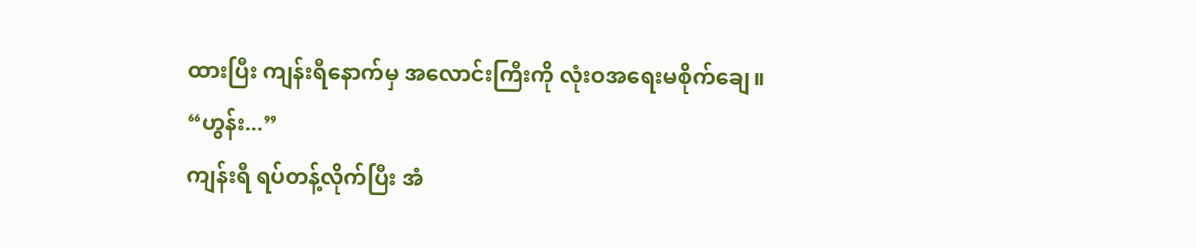ထားပြီး ကျန်းရီနောက်မှ အလောင်းကြီးကို လုံးဝအရေးမစိုက်ချေ။
“ဟွန်း...”
ကျန်းရီ ရပ်တန့်လိုက်ပြီး အံ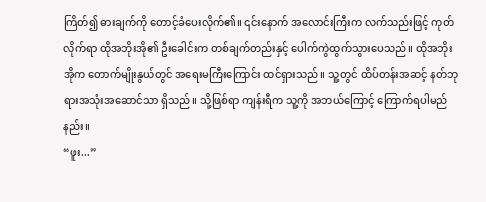ကြိတ်၍ ဓားချက်ကို တောင့်ခံပေးလိုက်၏။ ၎င်းနောက် အလောင်းကြီးက လက်သည်းဖြင့် ကုတ်လိုက်ရာ ထိုအဘိုးအို၏ ဦးခေါင်းက တစ်ချက်တည်းနှင့် ပေါက်ကွဲထွက်သွားပေသည်။ ထိုအဘိုးအိုက တောက်မျိုးနွယ်တွင် အရေးမကြီးကြောင်း ထင်ရှားသည်။ သူ့တွင် ထိပ်တန်းအဆင့် နတ်ဘုရားအသုံးအဆောင်သာ ရှိသည်။ သို့ဖြစ်ရာ ကျန်းရီက သူ့ကို အဘယ်ကြောင့် ကြောက်ရပါမည်နည်း။
“ဖူး...”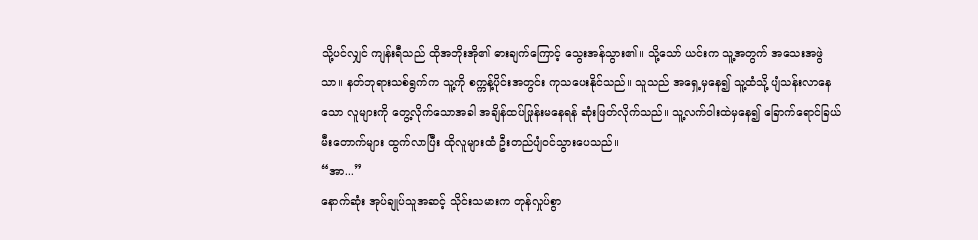သို့ပင်လျှင် ကျန်းရီသည် ထိုအဘိုးအို၏ ဓားချက်ကြောင့် သွေးအန်သွား၏။ သို့သော် ယင်းက သူ့အတွက် အသေးအဖွဲသာ။ နတ်ဘုရားသစ်ရွက်က သူ့ကို စက္ကန့်ပိုင်းအတွင်း ကုသပေးနိုင်သည်။ သူသည် အရှေ့မှနေ၍ သူ့ထံသို့ ပျံသန်းလာနေသော လူများကို တွေ့လိုက်သောအခါ အချိန်ထပ်ဖြုန်းမနေရန် ဆုံးဖြတ်လိုက်သည်။ သူ့လက်ဝါးထဲမှနေ၍ ခြောက်ရောင်ခြယ်မီးတောက်များ ထွက်လာပြီး ထိုလူများထံ ဦးတည်ပျံဝင်သွားပေသည်။
“အာ...”
နောက်ဆုံး အုပ်ချုပ်သူအဆင့် သိုင်းသမားက တုန်လှုပ်စွာ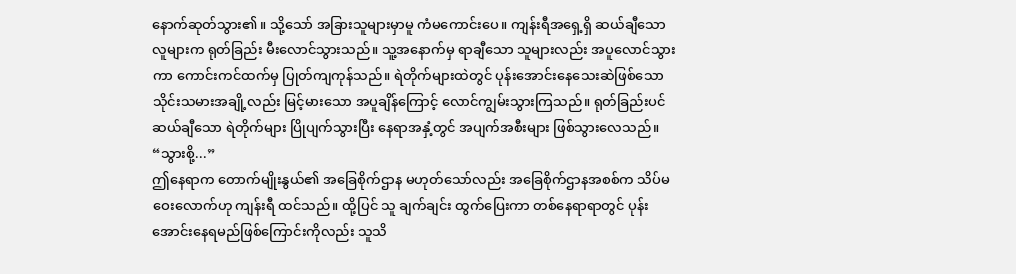နောက်ဆုတ်သွား၏။ သို့သော် အခြားသူများမှာမူ ကံမကောင်းပေ။ ကျန်းရီအရှေ့ရှိ ဆယ်ချီသော လူများက ရုတ်ခြည်း မီးလောင်သွားသည်။ သူ့အနောက်မှ ရာချီသော သူများလည်း အပူလောင်သွားကာ ကောင်းကင်ထက်မှ ပြုတ်ကျကုန်သည်။ ရဲတိုက်များထဲတွင် ပုန်းအောင်းနေသေးဆဲဖြစ်သော သိုင်းသမားအချို့လည်း မြင့်မားသော အပူချိန်ကြောင့် လောင်ကျွမ်းသွားကြသည်။ ရုတ်ခြည်းပင် ဆယ်ချီသော ရဲတိုက်များ ပြိုပျက်သွားပြီး နေရာအနှံ့တွင် အပျက်အစီးများ ဖြစ်သွားလေသည်။
“သွားစို့...”
ဤနေရာက တောက်မျိုးနွယ်၏ အခြေစိုက်ဌာန မဟုတ်သော်လည်း အခြေစိုက်ဌာနအစစ်က သိပ်မဝေးလောက်ဟု ကျန်းရီ ထင်သည်။ ထို့ပြင် သူ ချက်ချင်း ထွက်ပြေးကာ တစ်နေရာရာတွင် ပုန်းအောင်းနေရမည်ဖြစ်ကြောင်းကိုလည်း သူသိ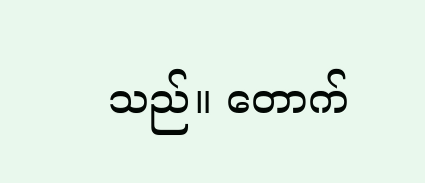သည်။ တောက်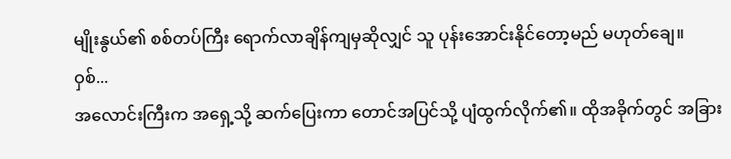မျိုးနွယ်၏ စစ်တပ်ကြီး ရောက်လာချိန်ကျမှဆိုလျှင် သူ ပုန်းအောင်းနိုင်တော့မည် မဟုတ်ချေ။
ဝှစ်...
အလောင်းကြီးက အရှေ့သို့ ဆက်ပြေးကာ တောင်အပြင်သို့ ပျံထွက်လိုက်၏။ ထိုအခိုက်တွင် အခြား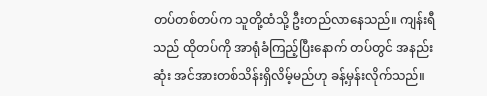တပ်တစ်တပ်က သူတို့ထံသို့ ဦးတည်လာနေသည်။ ကျန်းရီသည် ထိုတပ်ကို အာရုံခံကြည့်ပြီးနောက် တပ်တွင် အနည်းဆုံး အင်အားတစ်သိန်းရှိလိမ့်မည်ဟု ခန့်မှန်းလိုက်သည်။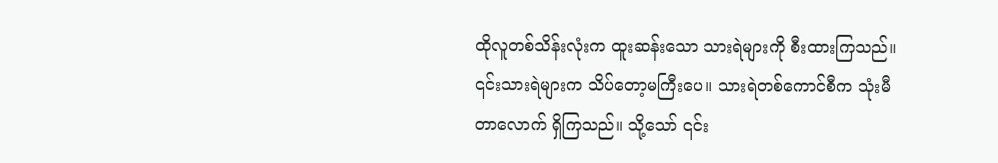ထိုလူတစ်သိန်းလုံးက ထူးဆန်းသော သားရဲများကို စီးထားကြသည်။ ၎င်းသားရဲများက သိပ်တော့မကြီးပေ။ သားရဲတစ်ကောင်စီက သုံးမီတာလောက် ရှိကြသည်။ သို့သော် ၎င်း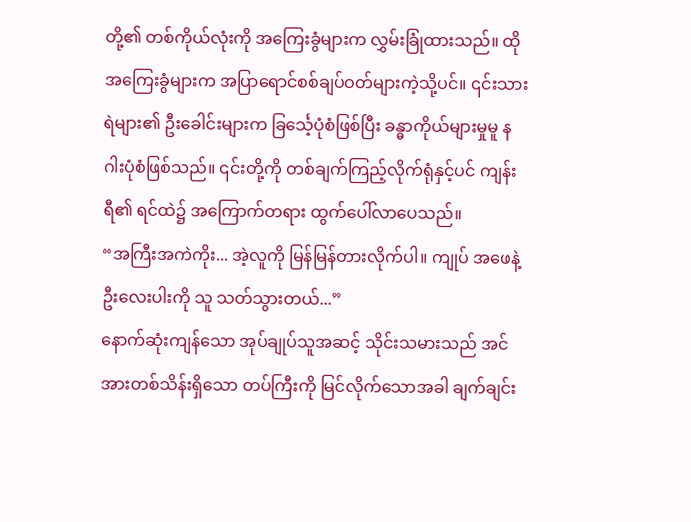တို့၏ တစ်ကိုယ်လုံးကို အကြေးခွံများက လွှမ်းခြုံထားသည်။ ထိုအကြေးခွံများက အပြာရောင်စစ်ချပ်ဝတ်များကဲ့သို့ပင်။ ၎င်းသားရဲများ၏ ဦးခေါင်းများက ခြင်္သေ့ပုံစံဖြစ်ပြီး ခန္ဓာကိုယ်များမှုမူ နဂါးပုံစံဖြစ်သည်။ ၎င်းတို့ကို တစ်ချက်ကြည့်လိုက်ရုံနှင့်ပင် ကျန်းရီ၏ ရင်ထဲ၌ အကြောက်တရား ထွက်ပေါ်လာပေသည်။
“အကြီးအကဲကိုး... အဲ့လူကို မြန်မြန်တားလိုက်ပါ။ ကျုပ် အဖေနဲ့ ဦးလေးပါးကို သူ သတ်သွားတယ်...”
နောက်ဆုံးကျန်သော အုပ်ချုပ်သူအဆင့် သိုင်းသမားသည် အင်အားတစ်သိန်းရှိသော တပ်ကြီးကို မြင်လိုက်သောအခါ ချက်ချင်း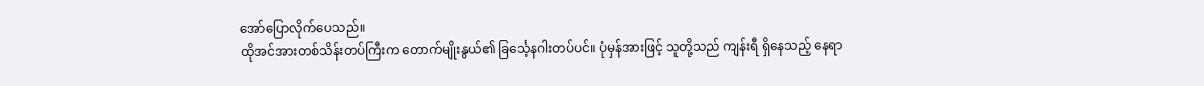အော်ပြောလိုက်ပေသည်။
ထိုအင်အားတစ်သိန်းတပ်ကြီးက တောက်မျိုးနွယ်၏ ခြင်္သေ့နဂါးတပ်ပင်။ ပုံမှန်အားဖြင့် သူတို့သည် ကျန်းရီ ရှိနေသည့် နေရာ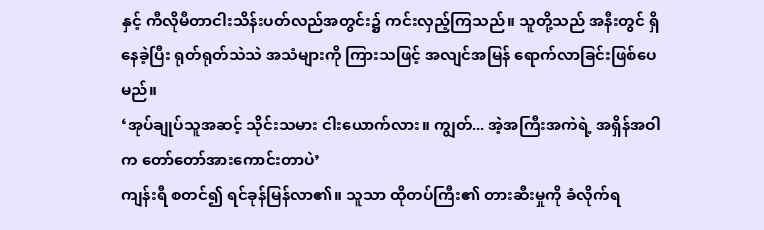နှင့် ကီလိုမီတာငါးသိန်းပတ်လည်အတွင်း၌ ကင်းလှည့်ကြသည်။ သူတို့သည် အနီးတွင် ရှိနေခဲ့ပြီး ရုတ်ရုတ်သဲသဲ အသံများကို ကြားသဖြင့် အလျင်အမြန် ရောက်လာခြင်းဖြစ်ပေမည်။
‘အုပ်ချုပ်သူအဆင့် သိုင်းသမား ငါးယောက်လား။ ကျွတ်... အဲ့အကြီးအကဲရဲ့ အရှိန်အဝါက တော်တော်အားကောင်းတာပဲ’
ကျန်းရီ စတင်၍ ရင်ခုန်မြန်လာ၏။ သူသာ ထိုတပ်ကြီး၏ တားဆီးမှုကို ခံလိုက်ရ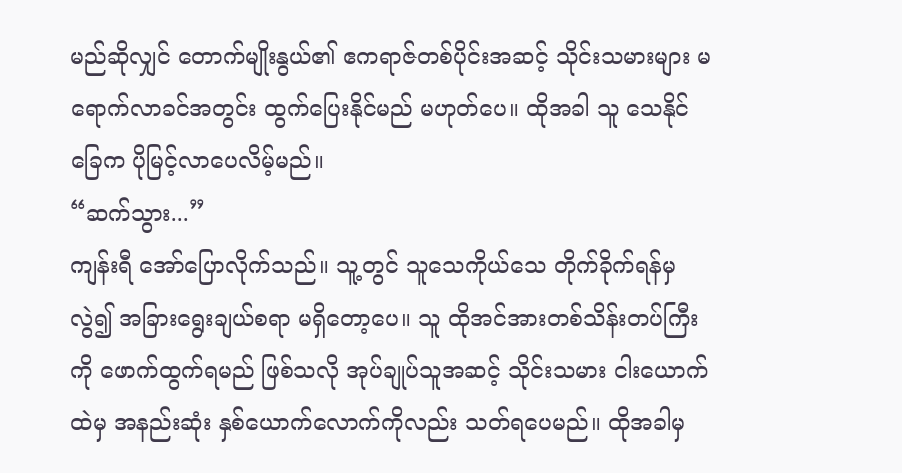မည်ဆိုလျှင် တောက်မျိုးနွယ်၏ ဧကရာဇ်တစ်ပိုင်းအဆင့် သိုင်းသမားများ မရောက်လာခင်အတွင်း ထွက်ပြေးနိုင်မည် မဟုတ်ပေ။ ထိုအခါ သူ သေနိုင်ခြေက ပိုမြင့်လာပေလိမ့်မည်။
“ဆက်သွား...”
ကျန်းရီ အော်ပြောလိုက်သည်။ သူ့တွင် သူသေကိုယ်သေ တိုက်ခိုက်ရန်မှလွဲ၍ အခြားရွေးချယ်စရာ မရှိတော့ပေ။ သူ ထိုအင်အားတစ်သိန်းတပ်ကြီးကို ဖောက်ထွက်ရမည် ဖြစ်သလို အုပ်ချုပ်သူအဆင့် သိုင်းသမား ငါးယောက်ထဲမှ အနည်းဆုံး နှစ်ယောက်လောက်ကိုလည်း သတ်ရပေမည်။ ထိုအခါမှ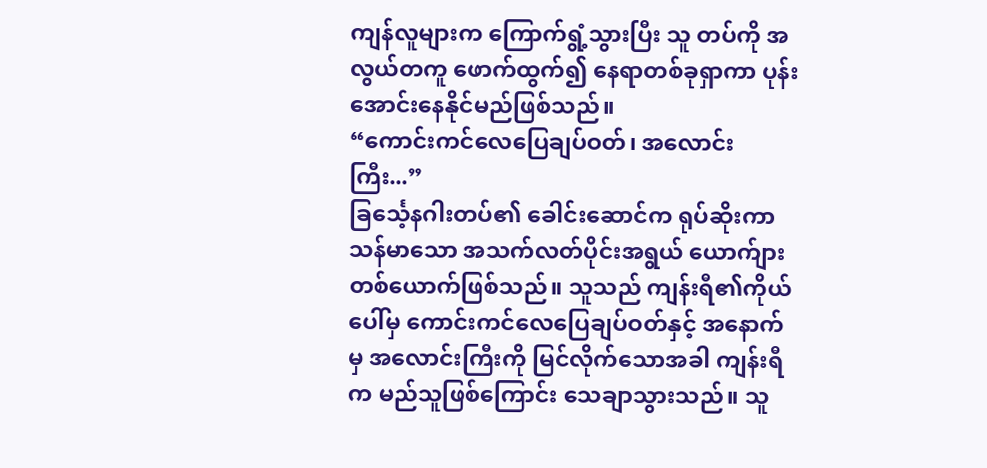ကျန်လူများက ကြောက်ရွံ့သွားပြီး သူ တပ်ကို အလွယ်တကူ ဖောက်ထွက်၍ နေရာတစ်ခုရှာကာ ပုန်းအောင်းနေနိုင်မည်ဖြစ်သည်။
“ကောင်းကင်လေပြေချပ်ဝတ်၊ အလောင်းကြီး...”
ခြင်္သေ့နဂါးတပ်၏ ခေါင်းဆောင်က ရုပ်ဆိုးကာ သန်မာသော အသက်လတ်ပိုင်းအရွယ် ယောက်ျားတစ်ယောက်ဖြစ်သည်။ သူသည် ကျန်းရီ၏ကိုယ်ပေါ်မှ ကောင်းကင်လေပြေချပ်ဝတ်နှင့် အနောက်မှ အလောင်းကြီးကို မြင်လိုက်သောအခါ ကျန်းရီက မည်သူဖြစ်ကြောင်း သေချာသွားသည်။ သူ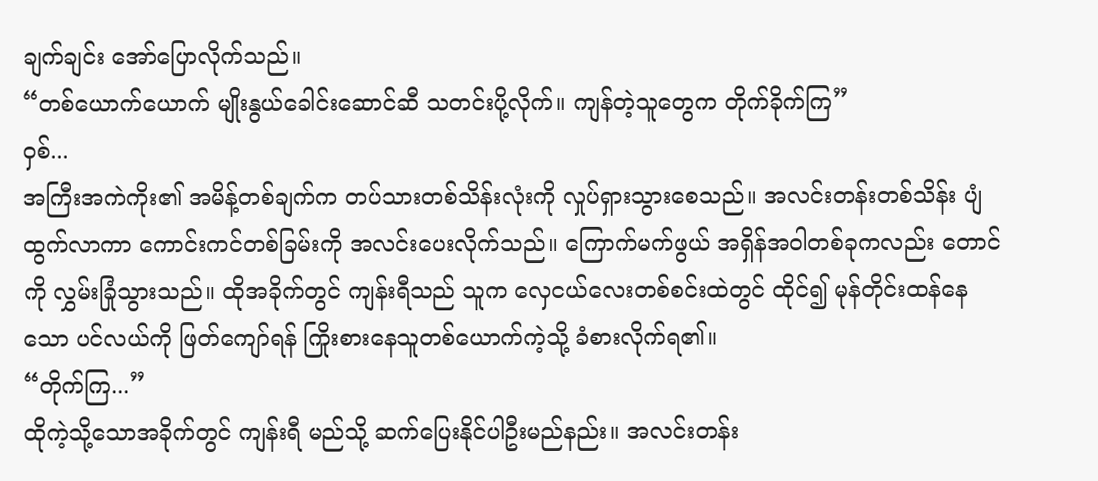ချက်ချင်း အော်ပြောလိုက်သည်။
“တစ်ယောက်ယောက် မျိုးနွယ်ခေါင်းဆောင်ဆီ သတင်းပို့လိုက်။ ကျန်တဲ့သူတွေက တိုက်ခိုက်ကြ”
ဝှစ်...
အကြီးအကဲကိုး၏ အမိန့်တစ်ချက်က တပ်သားတစ်သိန်းလုံးကို လှုပ်ရှားသွားစေသည်။ အလင်းတန်းတစ်သိန်း ပျံထွက်လာကာ ကောင်းကင်တစ်ခြမ်းကို အလင်းပေးလိုက်သည်။ ကြောက်မက်ဖွယ် အရှိန်အဝါတစ်ခုကလည်း တောင်ကို လွှမ်းခြုံသွားသည်။ ထိုအခိုက်တွင် ကျန်းရီသည် သူက လှေငယ်လေးတစ်စင်းထဲတွင် ထိုင်၍ မုန်တိုင်းထန်နေသော ပင်လယ်ကို ဖြတ်ကျော်ရန် ကြိုးစားနေသူတစ်ယောက်ကဲ့သို့ ခံစားလိုက်ရ၏။
“တိုက်ကြ...”
ထိုကဲ့သို့သောအခိုက်တွင် ကျန်းရီ မည်သို့ ဆက်ပြေးနိုင်ပါဦးမည်နည်း။ အလင်းတန်း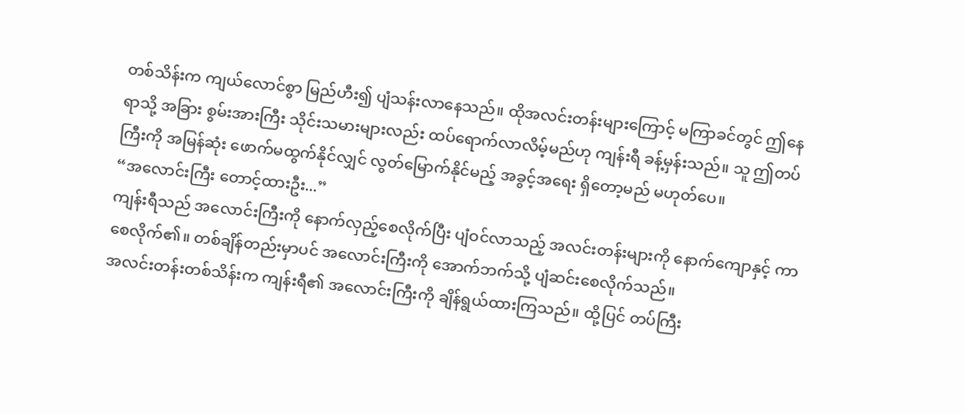တစ်သိန်းက ကျယ်လောင်စွာ မြည်ဟီး၍ ပျံသန်းလာနေသည်။ ထိုအလင်းတန်းများကြောင့် မကြာခင်တွင် ဤနေရာသို့ အခြား စွမ်းအားကြီး သိုင်းသမားများလည်း ထပ်ရောက်လာလိမ့်မည်ဟု ကျန်းရီ ခန့်မှန်းသည်။ သူ ဤတပ်ကြီးကို အမြန်ဆုံး ဖောက်မထွက်နိုင်လျှင် လွတ်မြောက်နိုင်မည့် အခွင့်အရေး ရှိတော့မည် မဟုတ်ပေ။
“အလောင်းကြီး တောင့်ထားဦး...”
ကျန်းရီသည် အလောင်းကြီးကို နောက်လှည့်စေလိုက်ပြီး ပျံဝင်လာသည့် အလင်းတန်းများကို နောက်ကျောနှင့် ကာစေလိုက်၏။ တစ်ချိန်တည်းမှာပင် အလောင်းကြီးကို အောက်ဘက်သို့ ပျံဆင်းစေလိုက်သည်။
အလင်းတန်းတစ်သိန်းက ကျန်းရီ၏ အလောင်းကြီးကို ချိန်ရွယ်ထားကြသည်။ ထို့ပြင် တပ်ကြီး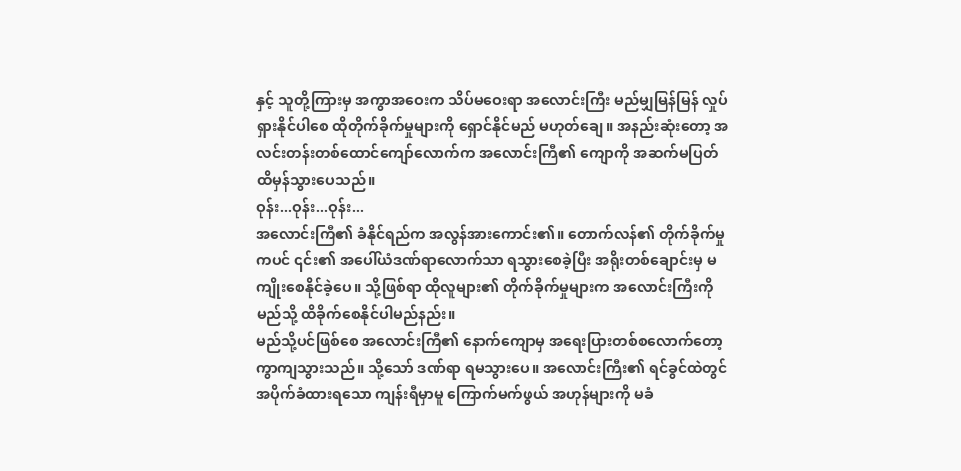နှင့် သူတို့ကြားမှ အကွာအဝေးက သိပ်မဝေးရာ အလောင်းကြီး မည်မျှမြန်မြန် လှုပ်ရှားနိုင်ပါစေ ထိုတိုက်ခိုက်မှုများကို ရှောင်နိုင်မည် မဟုတ်ချေ။ အနည်းဆုံးတော့ အလင်းတန်းတစ်ထောင်ကျော်လောက်က အလောင်းကြီ၏ ကျောကို အဆက်မပြတ် ထိမှန်သွားပေသည်။
ဝုန်း...ဝုန်း...ဝုန်း...
အလောင်းကြီ၏ ခံနိုင်ရည်က အလွန်အားကောင်း၏။ တောက်လန်၏ တိုက်ခိုက်မှုကပင် ၎င်း၏ အပေါ်ယံဒဏ်ရာလောက်သာ ရသွားစေခဲ့ပြီး အရိုးတစ်ချောင်းမှ မကျိုးစေနိုင်ခဲ့ပေ။ သို့ဖြစ်ရာ ထိုလူများ၏ တိုက်ခိုက်မှုများက အလောင်းကြီးကို မည်သို့ ထိခိုက်စေနိုင်ပါမည်နည်း။
မည်သို့ပင်ဖြစ်စေ အလောင်းကြီ၏ နောက်ကျောမှ အရေးပြားတစ်စလောက်တော့ ကွာကျသွားသည်။ သို့သော် ဒဏ်ရာ ရမသွားပေ။ အလောင်းကြီး၏ ရင်ခွင်ထဲတွင် အပိုက်ခံထားရသော ကျန်းရီမှာမူ ကြောက်မက်ဖွယ် အဟုန်များကို မခံ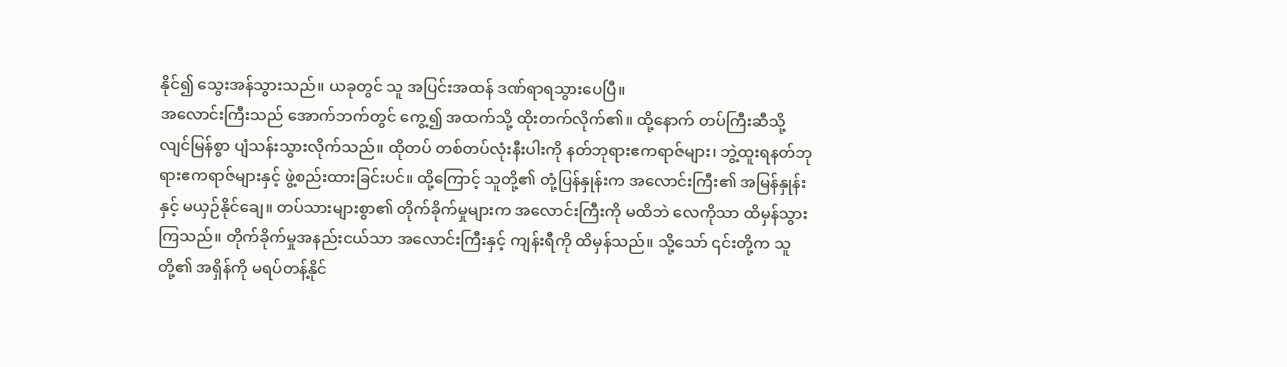နိုင်၍ သွေးအန်သွားသည်။ ယခုတွင် သူ အပြင်းအထန် ဒဏ်ရာရသွားပေပြီ။
အလောင်းကြီးသည် အောက်ဘက်တွင် ကွေ့၍ အထက်သို့ ထိုးတက်လိုက်၏။ ထို့နောက် တပ်ကြီးဆီသို့ လျင်မြန်စွာ ပျံသန်းသွားလိုက်သည်။ ထိုတပ် တစ်တပ်လုံးနီးပါးကို နတ်ဘုရားဧကရာဇ်များ၊ ဘွဲ့ထူးရနတ်ဘုရားဧကရာဇ်များနှင့် ဖွဲ့စည်းထားခြင်းပင်။ ထို့ကြောင့် သူတို့၏ တုံ့ပြန်နှုန်းက အလောင်းကြီး၏ အမြန်နှုန်းနှင့် မယှဉ်နိုင်ချေ။ တပ်သားများစွာ၏ တိုက်ခိုက်မှုများက အလောင်းကြီးကို မထိဘဲ လေကိုသာ ထိမှန်သွားကြသည်။ တိုက်ခိုက်မှုအနည်းငယ်သာ အလောင်းကြီးနှင့် ကျန်းရီကို ထိမှန်သည်။ သို့သော် ၎င်းတို့က သူတို့၏ အရှိန်ကို မရပ်တန့်နိုင်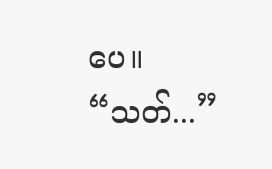ပေ။
“သတ်...”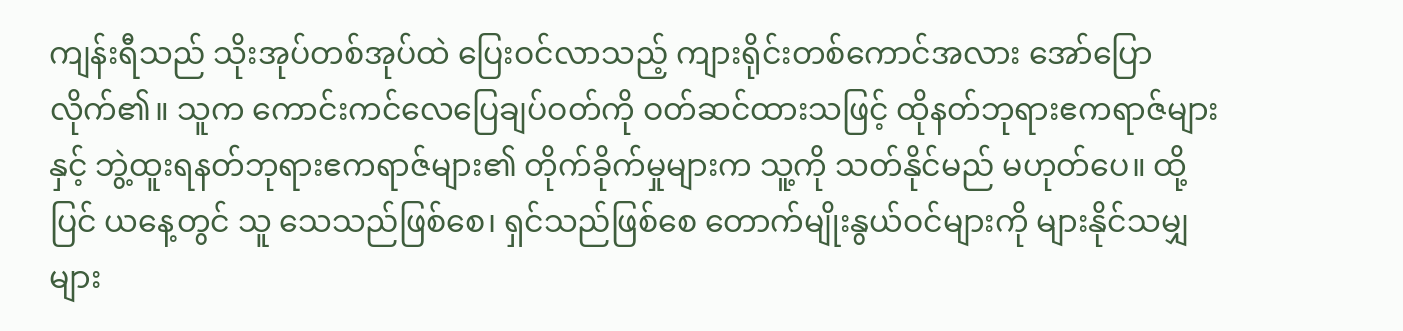ကျန်းရီသည် သိုးအုပ်တစ်အုပ်ထဲ ပြေးဝင်လာသည့် ကျားရိုင်းတစ်ကောင်အလား အော်ပြောလိုက်၏။ သူက ကောင်းကင်လေပြေချပ်ဝတ်ကို ဝတ်ဆင်ထားသဖြင့် ထိုနတ်ဘုရားဧကရာဇ်များနှင့် ဘွဲ့ထူးရနတ်ဘုရားဧကရာဇ်များ၏ တိုက်ခိုက်မှုများက သူ့ကို သတ်နိုင်မည် မဟုတ်ပေ။ ထို့ပြင် ယနေ့တွင် သူ သေသည်ဖြစ်စေ၊ ရှင်သည်ဖြစ်စေ တောက်မျိုးနွယ်ဝင်များကို များနိုင်သမျှများ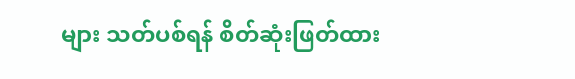များ သတ်ပစ်ရန် စိတ်ဆုံးဖြတ်ထား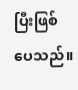ပြီးဖြစ်ပေသည်။